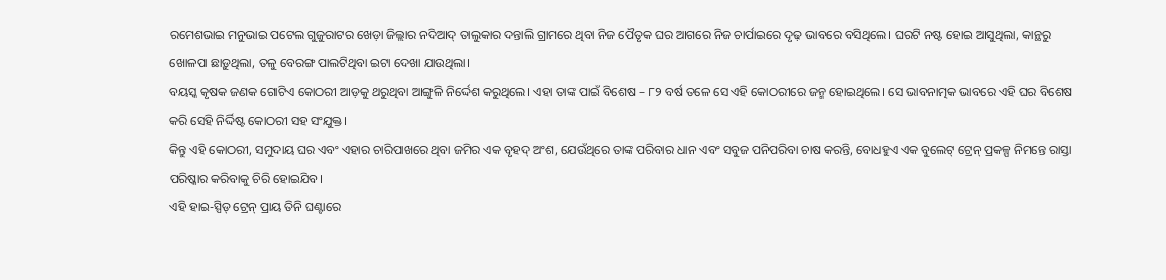ରମେଶଭାଇ ମନୁଭାଇ ପଟେଲ ଗୁଜୁରାଟର ଖେଡ଼ା ଜିଲ୍ଲାର ନଦିଆଦ୍ ତାଲୁକାର ଦନ୍ତାଲି ଗ୍ରାମରେ ଥିବା ନିଜ ପୈତୃକ ଘର ଆଗରେ ନିଜ ଚାର୍ପାଇରେ ଦୃଢ଼ ଭାବରେ ବସିଥିଲେ। ଘରଟି ନଷ୍ଟ ହୋଇ ଆସୁଥିଲା, କାନ୍ଥରୁ ଖୋଳପା ଛାଡ଼ୁଥିଲା, ତଳୁ ବେରଙ୍ଗ ପାଲଟିଥିବା ଇଟା ଦେଖା ଯାଉଥିଲା।
ବୟସ୍କ କୃଷକ ଜଣକ ଗୋଟିଏ କୋଠରୀ ଆଡ଼କୁ ଥରୁଥିବା ଆଙ୍ଗୁଳି ନିର୍ଦ୍ଦେଶ କରୁଥିଲେ। ଏହା ତାଙ୍କ ପାଇଁ ବିଶେଷ – ୮୨ ବର୍ଷ ତଳେ ସେ ଏହି କୋଠରୀରେ ଜନ୍ମ ହୋଇଥିଲେ। ସେ ଭାବନାତ୍ମକ ଭାବରେ ଏହି ଘର ବିଶେଷ କରି ସେହି ନିର୍ଦ୍ଦିଷ୍ଟ କୋଠରୀ ସହ ସଂଯୁକ୍ତ।
କିନ୍ତୁ ଏହି କୋଠରୀ, ସମୁଦାୟ ଘର ଏବଂ ଏହାର ଚାରିପାଖରେ ଥିବା ଜମିର ଏକ ବୃହଦ୍ ଅଂଶ, ଯେଉଁଥିରେ ତାଙ୍କ ପରିବାର ଧାନ ଏବଂ ସବୁଜ ପନିପରିବା ଚାଷ କରନ୍ତି, ବୋଧହୁଏ ଏକ ବୁଲେଟ୍ ଟ୍ରେନ୍ ପ୍ରକଳ୍ପ ନିମନ୍ତେ ରାସ୍ତା ପରିଷ୍କାର କରିବାକୁ ଚିରି ହୋଇଯିବ।
ଏହି ହାଇ-ସ୍ପିଡ୍ ଟ୍ରେନ୍ ପ୍ରାୟ ତିନି ଘଣ୍ଟାରେ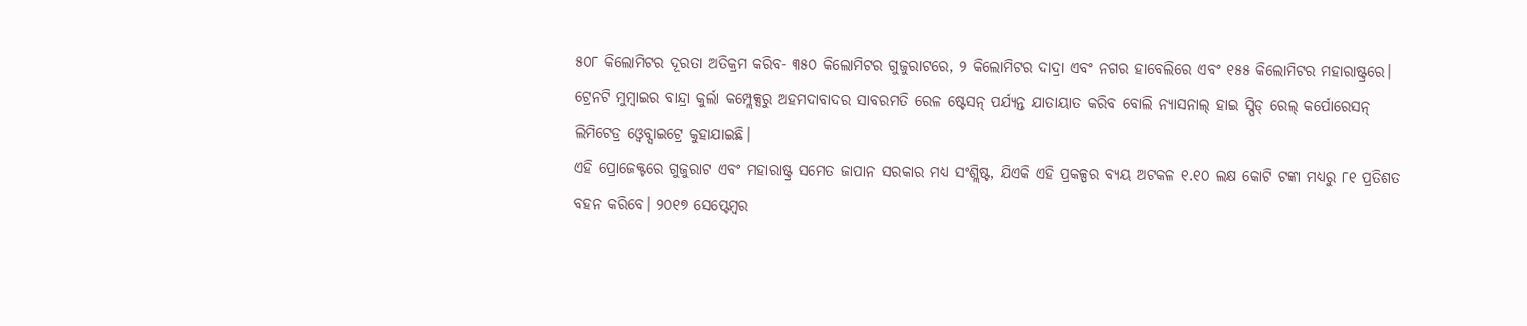୫୦୮ କିଲୋମିଟର ଦୂରତା ଅତିକ୍ରମ କରିବ- ୩୫୦ କିଲୋମିଟର ଗୁଜୁରାଟରେ, ୨ କିଲୋମିଟର ଦାଦ୍ରା ଏବଂ ନଗର ହାବେଲିରେ ଏବଂ ୧୫୫ କିଲୋମିଟର ମହାରାଷ୍ଟ୍ରରେ। ଟ୍ରେନଟି ମୁମ୍ବାଇର ବାନ୍ଦ୍ରା କୁର୍ଲା କମ୍ପ୍ଲେକ୍ସରୁ ଅହମଦାବାଦର ସାବରମତି ରେଳ ଷ୍ଟେସନ୍ ପର୍ଯ୍ୟନ୍ତ ଯାତାୟାତ କରିବ ବୋଲି ନ୍ୟାସନାଲ୍ ହାଇ ସ୍ପିଡ୍ ରେଲ୍ କର୍ପୋରେସନ୍ ଲିମିଟେଡ୍ର ଓ୍ୱେବ୍ସାଇଟ୍ରେ କୁହାଯାଇଛି।
ଏହି ପ୍ରୋଜେକ୍ଟରେ ଗୁଜୁରାଟ ଏବଂ ମହାରାଷ୍ଟ୍ର ସମେତ ଜାପାନ ସରକାର ମଧ୍ୟ ସଂଶ୍ଲିଷ୍ଟ, ଯିଏକି ଏହି ପ୍ରକଳ୍ପର ବ୍ୟୟ ଅଟକଳ ୧.୧୦ ଲକ୍ଷ କୋଟି ଟଙ୍କା ମଧ୍ୟରୁ ୮୧ ପ୍ରତିଶତ ବହନ କରିବେ। ୨୦୧୭ ସେପ୍ଟେମ୍ବର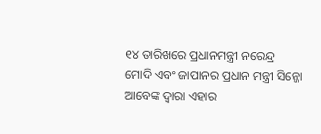୧୪ ତାରିଖରେ ପ୍ରଧାନମନ୍ତ୍ରୀ ନରେନ୍ଦ୍ର ମୋଦି ଏବଂ ଜାପାନର ପ୍ରଧାନ ମନ୍ତ୍ରୀ ସିନ୍ଜୋ ଆବେଙ୍କ ଦ୍ୱାରା ଏହାର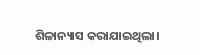ଶିଳାନ୍ୟାସ କରାଯାଇଥିଲା।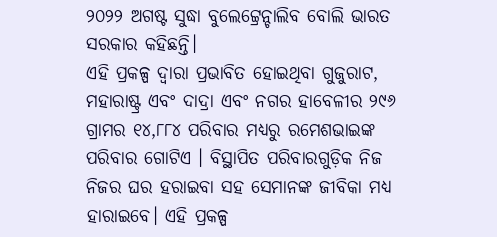୨୦୨୨ ଅଗଷ୍ଟ ସୁଦ୍ଧା ବୁଲେଟ୍ଟ୍ରେନ୍ଚାଲିବ ବୋଲି ଭାରତ ସରକାର କହିଛନ୍ତି।
ଏହି ପ୍ରକଳ୍ପ ଦ୍ୱାରା ପ୍ରଭାବିତ ହୋଇଥିବା ଗୁଜୁରାଟ, ମହାରାଷ୍ଟ୍ର ଏବଂ ଦାଦ୍ରା ଏବଂ ନଗର ହାବେଳୀର ୨୯୬ ଗ୍ରାମର ୧୪,୮୮୪ ପରିବାର ମଧ୍ୟରୁ ରମେଶଭାଇଙ୍କ ପରିବାର ଗୋଟିଏ । ବିସ୍ଥାପିତ ପରିବାରଗୁଡ଼ିକ ନିଜ ନିଜର ଘର ହରାଇବା ସହ ସେମାନଙ୍କ ଜୀବିକା ମଧ୍ୟ ହାରାଇବେ। ଏହି ପ୍ରକଳ୍ପ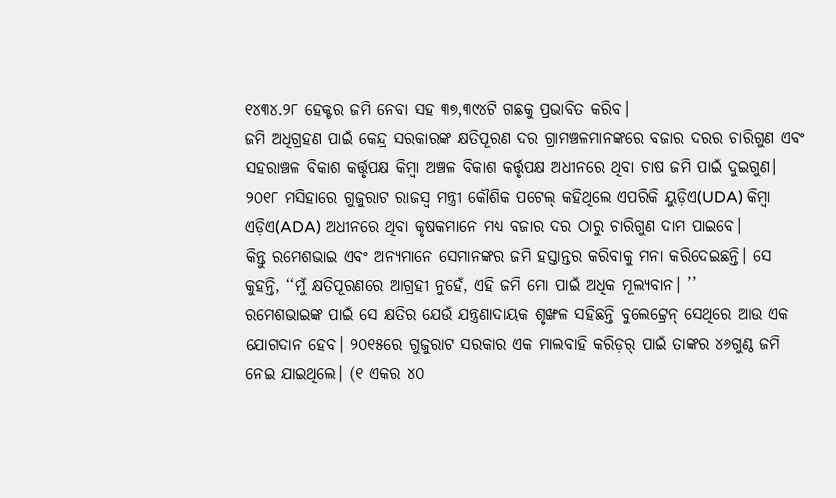୧୪୩୪.୨୮ ହେକ୍ଟର ଜମି ନେବା ସହ ୩୭,୩୯୪ଟି ଗଛକୁ ପ୍ରଭାବିତ କରିବ।
ଜମି ଅଧିଗ୍ରହଣ ପାଇଁ କେନ୍ଦ୍ର ସରକାରଙ୍କ କ୍ଷତିପୂରଣ ଦର ଗ୍ରାମଞ୍ଚଳମାନଙ୍କରେ ବଜାର ଦରର ଚାରିଗୁଣ ଏବଂ ସହରାଞ୍ଚଳ ବିକାଶ କର୍ତ୍ତୃପକ୍ଷ କିମ୍ବା ଅଞ୍ଚଳ ବିକାଶ କର୍ତ୍ତୃପକ୍ଷ ଅଧୀନରେ ଥିବା ଚାଷ ଜମି ପାଇଁ ଦୁଇଗୁଣ। ୨୦୧୮ ମସିହାରେ ଗୁଜୁରାଟ ରାଜସ୍ୱ ମନ୍ତ୍ରୀ କୌଶିକ ପଟେଲ୍ କହିଥିଲେ ଏପରିକି ୟୁଡ଼ିଏ(UDA) କିମ୍ବା ଏଡ଼ିଏ(ADA) ଅଧୀନରେ ଥିବା କୃଷକମାନେ ମଧ୍ୟ ବଜାର ଦର ଠାରୁ ଚାରିଗୁଣ ଦାମ ପାଇବେ।
କିନ୍ତୁ ରମେଶଭାଇ ଏବଂ ଅନ୍ୟମାନେ ସେମାନଙ୍କର ଜମି ହସ୍ତାନ୍ତର କରିବାକୁ ମନା କରିଦେଇଛନ୍ତି। ସେ କୁହନ୍ତି, ‘‘ମୁଁ କ୍ଷତିପୂରଣରେ ଆଗ୍ରହୀ ନୁହେଁ, ଏହି ଜମି ମୋ ପାଇଁ ଅଧିକ ମୂଲ୍ୟବାନ। ’’
ରମେଶଭାଇଙ୍କ ପାଇଁ ସେ କ୍ଷତିର ଯେଉଁ ଯନ୍ତ୍ରଣାଦାୟକ ଶୃଙ୍ଖଳ ସହିଛନ୍ତି ବୁଲେଟ୍ଟ୍ରେନ୍ ସେଥିରେ ଆଉ ଏକ ଯୋଗଦାନ ହେବ। ୨୦୧୫ରେ ଗୁଜୁରାଟ ସରକାର ଏକ ମାଲବାହି କରିଡ଼ର୍ ପାଇଁ ତାଙ୍କର ୪୬ଗୁଣ୍ଠ ଜମି ନେଇ ଯାଇଥିଲେ। (୧ ଏକର ୪୦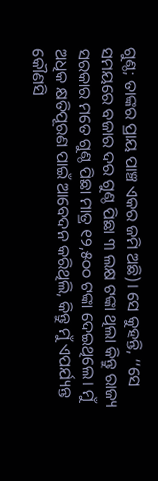ଗୁଣ୍ଠ; ତାଙ୍କର ପ୍ରାୟ ପାଞ୍ଚ ଏକର ଜମି ଅଛି)। ସେ କୁହନ୍ତି, ‘‘ସେ ସମୟରେ ବଜାର ଦର ଗୁଣ୍ଠ ପିଛା ୩ ଲକ୍ଷ ଟଙ୍କା ଥିଲା କିନ୍ତୁ ରାଜ୍ୟ ସରକାର ମତେ ଗୁଣ୍ଠ ପିଛା ମାତ୍ର ୧୨,୫୦୦ ଟଙ୍କା ଦେଇଥିଲେ। ମୁଁ ଅଧିକ କ୍ଷତିପୂରଣ ପାଇଁ ଆବେଦନ କରିଥିଲି, କିନ୍ତୁ ମୁଁ ଏପର୍ଯ୍ୟନ୍ତ କୌଣସି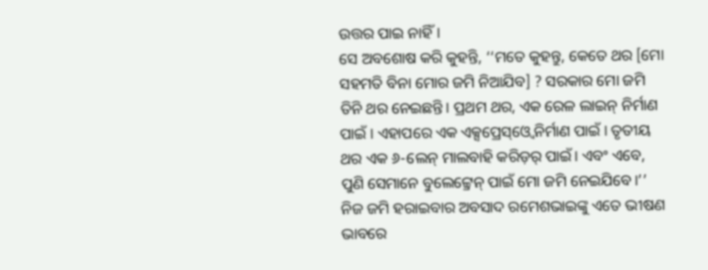ଉତ୍ତର ପାଇ ନାହିଁ।
ସେ ଅବଶୋଷ କରି କୁହନ୍ତି, ‘‘ମତେ କୁହନ୍ତୁ, କେତେ ଥର [ମୋ ସହମତି ବିନା ମୋର ଜମି ନିଆଯିବ] ? ସରକାର ମୋ ଜମି ତିନି ଥର ନେଇଛନ୍ତି। ପ୍ରଥମ ଥର, ଏକ ରେଳ ଲାଇନ୍ ନିର୍ମାଣ ପାଇଁ । ଏହାପରେ ଏକ ଏକ୍ସପ୍ରେସ୍ଓ୍ୱେ ନିର୍ମାଣ ପାଇଁ । ତୃତୀୟ ଥର ଏକ ୬-ଲେନ୍ ମାଲବାହି କରିଡ଼ର୍ ପାଇଁ। ଏବଂ ଏବେ, ପୁଣି ସେମାନେ ବୁଲେଟ୍ଟ୍ରେନ୍ ପାଇଁ ମୋ ଜମି ନେଇଯିବେ।’’
ନିଜ ଜମି ହରାଇବାର ଅବସାଦ ରମେଶଭାଇଙ୍କୁ ଏତେ ଭୀଷଣ ଭାବରେ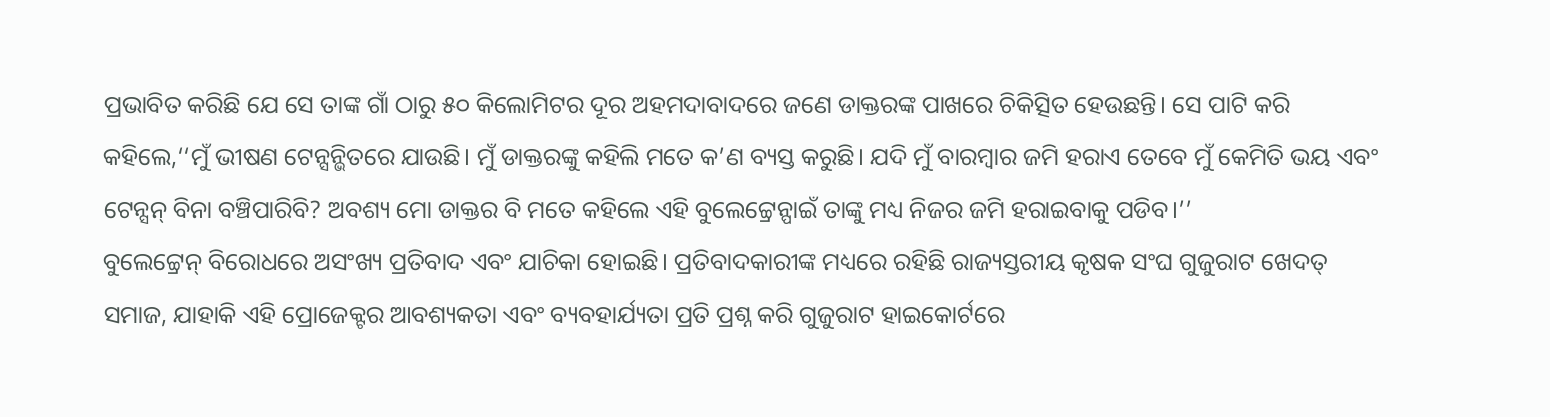ପ୍ରଭାବିତ କରିଛି ଯେ ସେ ତାଙ୍କ ଗାଁ ଠାରୁ ୫୦ କିଲୋମିଟର ଦୂର ଅହମଦାବାଦରେ ଜଣେ ଡାକ୍ତରଙ୍କ ପାଖରେ ଚିକିତ୍ସିତ ହେଉଛନ୍ତି। ସେ ପାଟି କରି କହିଲେ,‘‘ମୁଁ ଭୀଷଣ ଟେନ୍ସନ୍ଭିତରେ ଯାଉଛି। ମୁଁ ଡାକ୍ତରଙ୍କୁ କହିଲି ମତେ କ’ଣ ବ୍ୟସ୍ତ କରୁଛି। ଯଦି ମୁଁ ବାରମ୍ବାର ଜମି ହରାଏ ତେବେ ମୁଁ କେମିତି ଭୟ ଏବଂ ଟେନ୍ସନ୍ ବିନା ବଞ୍ଚିପାରିବି? ଅବଶ୍ୟ ମୋ ଡାକ୍ତର ବି ମତେ କହିଲେ ଏହି ବୁଲେଟ୍ଟ୍ରେନ୍ପାଇଁ ତାଙ୍କୁ ମଧ୍ୟ ନିଜର ଜମି ହରାଇବାକୁ ପଡିବ।’’
ବୁଲେଟ୍ଟ୍ରେନ୍ ବିରୋଧରେ ଅସଂଖ୍ୟ ପ୍ରତିବାଦ ଏବଂ ଯାଚିକା ହୋଇଛି। ପ୍ରତିବାଦକାରୀଙ୍କ ମଧ୍ୟରେ ରହିଛି ରାଜ୍ୟସ୍ତରୀୟ କୃଷକ ସଂଘ ଗୁଜୁରାଟ ଖେଦତ୍ ସମାଜ, ଯାହାକି ଏହି ପ୍ରୋଜେକ୍ଟର ଆବଶ୍ୟକତା ଏବଂ ବ୍ୟବହାର୍ଯ୍ୟତା ପ୍ରତି ପ୍ରଶ୍ନ କରି ଗୁଜୁରାଟ ହାଇକୋର୍ଟରେ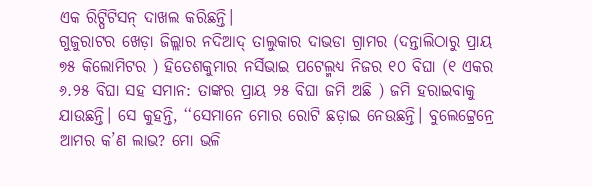ଏକ ରିଟ୍ପିଟିସନ୍ ଦାଖଲ କରିଛନ୍ତି।
ଗୁଜୁରାଟର ଖେଡ଼ା ଜିଲ୍ଲାର ନଦିଆଦ୍ ତାଲୁକାର ଦାଭଡା ଗ୍ରାମର (ଦନ୍ତାଲିଠାରୁ ପ୍ରାୟ ୭୫ କିଲୋମିଟର ) ହିତେଶକୁମାର ନର୍ସିଭାଇ ପଟେଲ୍ମଧ୍ୟ ନିଜର ୧୦ ବିଘା (୧ ଏକର ୬.୨୫ ବିଘା ସହ ସମାନ: ତାଙ୍କର ପ୍ରାୟ ୨୫ ବିଘା ଜମି ଅଛି ) ଜମି ହରାଇବାକୁ ଯାଉଛନ୍ତି। ସେ କୁହନ୍ତି, ‘‘ସେମାନେ ମୋର ରୋଟି ଛଡ଼ାଇ ନେଉଛନ୍ତି। ବୁଲେଟ୍ଟ୍ରେନ୍ରେ ଆମର କ’ଣ ଲାଭ? ମୋ ଭଳି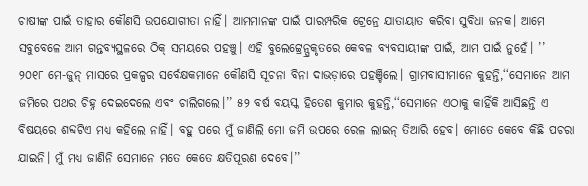ଚାଷୀଙ୍କ ପାଇଁ ତାହାର କୌଣସି ଉପଯୋଗୀତା ନାହିଁ। ଆମମାନଙ୍କ ପାଇଁ ପାରମ୍ପରିକ ଟ୍ରେନ୍ରେ ଯାତାୟାତ କରିବା ସୁବିଧା ଜନକ। ଆମେ ସବୁବେଳେ ଆମ ଗନ୍ତବ୍ୟସ୍ଥଳରେ ଠିକ୍ ସମୟରେ ପହଞ୍ଚୁ। ଏହି ବୁଲେଟ୍ଟ୍ରେନ୍ପ୍ରକୃତରେ କେବଳ ବ୍ୟବସାୟୀଙ୍କ ପାଇଁ, ଆମ ପାଇଁ ନୁହେଁ। ’’
୨୦୧୮ ମେ-ଜୁନ୍ ମାସରେ ପ୍ରକଳ୍ପର ସର୍ବେକ୍ଷକମାନେ କୌଣସି ସୂଚନା ବିନା ଦାଭଡ଼ାରେ ପହଞ୍ଚିଲେ। ଗ୍ରାମବାସୀମାନେ କୁହନ୍ତି,‘‘ସେମାନେ ଆମ ଜମିରେ ପଥର ଚିହ୍ନ ଦେଇଦେଲେ ଏବଂ ଚାଲିଗଲେ।’’ ୫୨ ବର୍ଷ ବୟସ୍କ ହିତେଶ କୁମାର କୁହନ୍ତି,‘‘ସେମାନେ ଏଠାକୁ କାହିଁକି ଆସିଛନ୍ତି ଏ ବିଷୟରେ ଶବ୍ଦଟିଏ ମଧ୍ୟ କହିଲେ ନାହିଁ। ବହୁ ପରେ ମୁଁ ଜାଣିଲି ମୋ ଜମି ଉପରେ ରେଳ ଲାଇନ୍ ତିଆରି ହେବ। ମୋତେ କେବେ କିଛି ପଚରା ଯାଇନି। ମୁଁ ମଧ୍ୟ ଜାଣିନି ସେମାନେ ମତେ କେତେ କ୍ଷତିପୂରଣ ଦେବେ।’’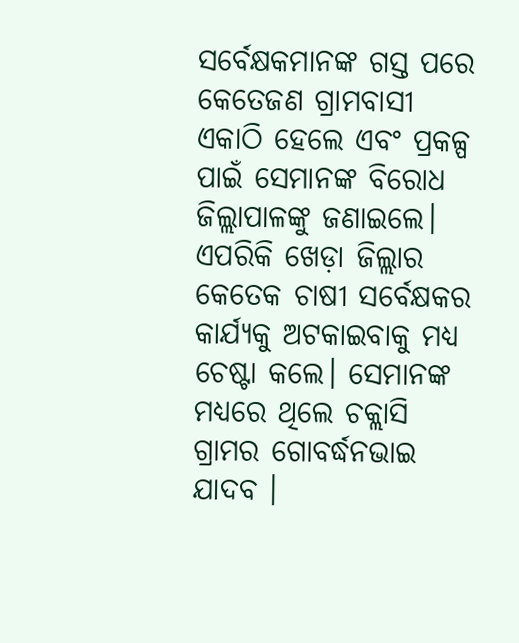ସର୍ବେକ୍ଷକମାନଙ୍କ ଗସ୍ତ ପରେ କେତେଜଣ ଗ୍ରାମବାସୀ ଏକାଠି ହେଲେ ଏବଂ ପ୍ରକଳ୍ପ ପାଇଁ ସେମାନଙ୍କ ବିରୋଧ ଜିଲ୍ଲାପାଳଙ୍କୁ ଜଣାଇଲେ। ଏପରିକି ଖେଡ଼ା ଜିଲ୍ଲାର କେତେକ ଚାଷୀ ସର୍ବେକ୍ଷକର କାର୍ଯ୍ୟକୁ ଅଟକାଇବାକୁ ମଧ୍ୟ ଚେଷ୍ଟା କଲେ। ସେମାନଙ୍କ ମଧ୍ୟରେ ଥିଲେ ଚକ୍ଲାସି ଗ୍ରାମର ଗୋବର୍ଦ୍ଧନଭାଇ ଯାଦବ ।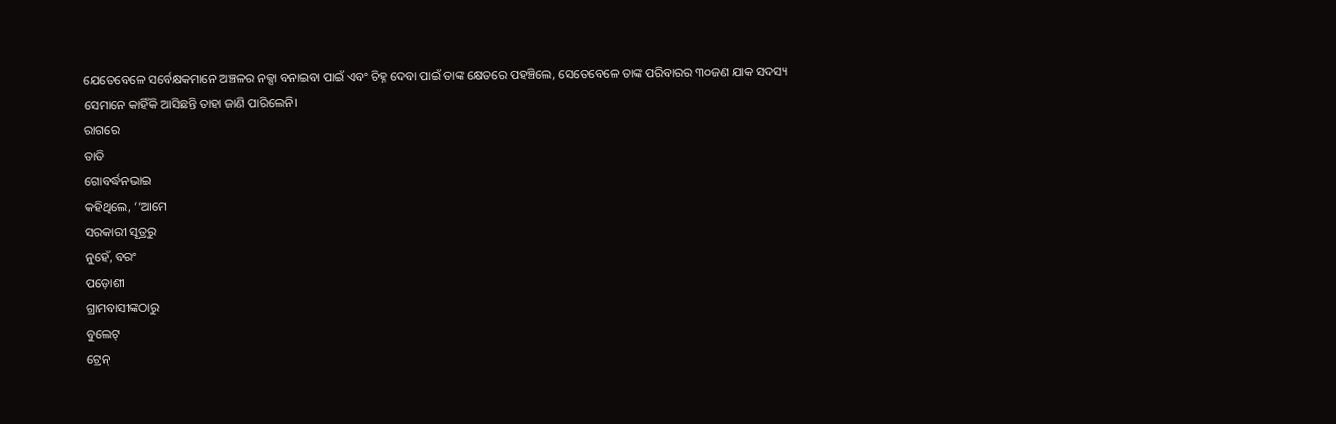ଯେତେବେଳେ ସର୍ବେକ୍ଷକମାନେ ଅଞ୍ଚଳର ନକ୍ସା ବନାଇବା ପାଇଁ ଏବଂ ଚିହ୍ନ ଦେବା ପାଇଁ ତାଙ୍କ କ୍ଷେତରେ ପହଞ୍ଚିଲେ, ସେତେବେଳେ ତାଙ୍କ ପରିବାରର ୩୦ଜଣ ଯାକ ସଦସ୍ୟ ସେମାନେ କାହିଁକି ଆସିଛନ୍ତି ତାହା ଜାଣି ପାରିଲେନି।
ରାଗରେ
ତାତି
ଗୋବର୍ଦ୍ଧନଭାଇ
କହିଥିଲେ, ‘‘ଆମେ
ସରକାରୀ ସୂତ୍ରରୁ
ନୁହେଁ, ବରଂ
ପଡ଼ୋଶୀ
ଗ୍ରାମବାସୀଙ୍କଠାରୁ
ବୁଲେଟ୍
ଟ୍ରେନ୍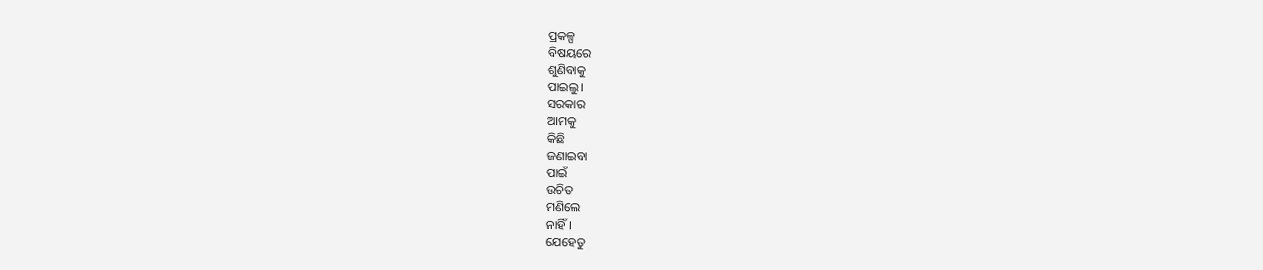ପ୍ରକଳ୍ପ
ବିଷୟରେ
ଶୁଣିବାକୁ
ପାଇଲୁ।
ସରକାର
ଆମକୁ
କିଛି
ଜଣାଇବା
ପାଇଁ
ଉଚିତ
ମଣିଲେ
ନାହିଁ।
ଯେହେତୁ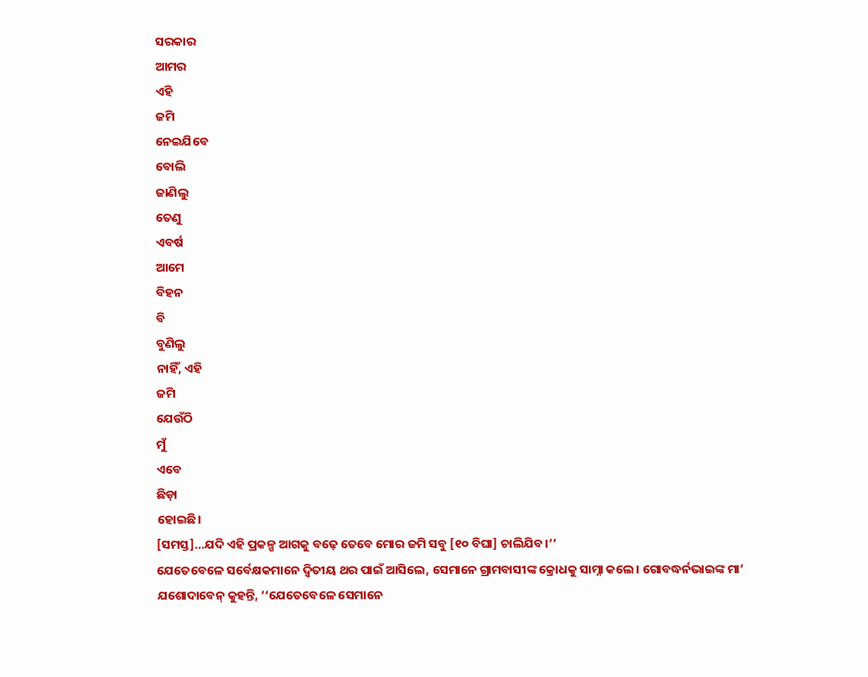ସରକାର
ଆମର
ଏହି
ଜମି
ନେଇଯିବେ
ବୋଲି
ଜାଣିଲୁ
ତେଣୁ
ଏବର୍ଷ
ଆମେ
ବିହନ
ବି
ବୁଣିଲୁ
ନାହିଁ, ଏହି
ଜମି
ଯେଉଁଠି
ମୁଁ
ଏବେ
ଛିଡ଼ା
ହୋଇଛି।
[ସମସ୍ତ]…ଯଦି ଏହି ପ୍ରକଳ୍ପ ଆଗକୁ ବଢ଼େ ତେବେ ମୋର ଜମି ସବୁ [୧୦ ବିଘା] ଚାଲିଯିବ।’’
ଯେତେବେଳେ ସର୍ବେକ୍ଷକମାନେ ଦ୍ୱିତୀୟ ଥର ପାଇଁ ଆସିଲେ, ସେମାନେ ଗ୍ରାମବାସୀଙ୍କ କ୍ରୋଧକୁ ସାମ୍ନା କଲେ। ଗୋବଦ୍ଧର୍ନଭାଇଙ୍କ ମା’ ଯଶୋଦାବେନ୍ କୁହନ୍ତି, ‘‘ଯେତେବେଳେ ସେମାନେ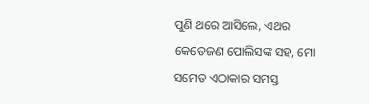ପୁଣି ଥରେ ଆସିଲେ, ଏଥର କେତେଜଣ ପୋଲିସଙ୍କ ସହ, ମୋ ସମେତ ଏଠାକାର ସମସ୍ତ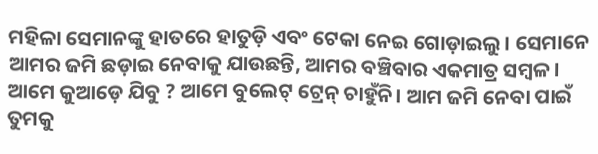ମହିଳା ସେମାନଙ୍କୁ ହାତରେ ହାତୁଡ଼ି ଏବଂ ଟେକା ନେଇ ଗୋଡ଼ାଇଲୁ। ସେମାନେ ଆମର ଜମି ଛଡ଼ାଇ ନେବାକୁ ଯାଉଛନ୍ତି, ଆମର ବଞ୍ଚିବାର ଏକମାତ୍ର ସମ୍ବଳ। ଆମେ କୁଆଡ଼େ ଯିବୁ ? ଆମେ ବୁଲେଟ୍ ଟ୍ରେନ୍ ଚାହୁଁନି। ଆମ ଜମି ନେବା ପାଇଁ ତୁମକୁ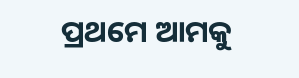ପ୍ରଥମେ ଆମକୁ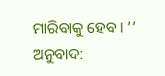ମାରିବାକୁ ହେବ। ’’
ଅନୁବାଦ: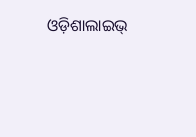ଓଡ଼ିଶାଲାଇଭ୍